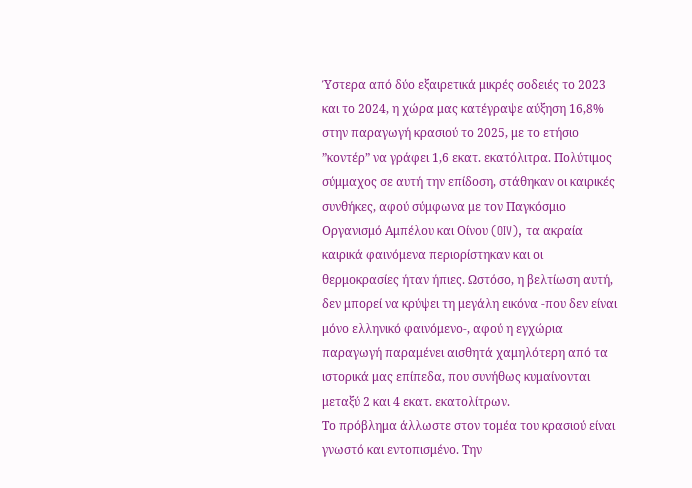Ύστερα από δύο εξαιρετικά μικρές σοδειές το 2023 και το 2024, η χώρα μας κατέγραψε αύξηση 16,8% στην παραγωγή κρασιού το 2025, με το ετήσιο ”κοντέρ” να γράφει 1,6 εκατ. εκατόλιτρα. Πολύτιμος σύμμαχος σε αυτή την επίδοση, στάθηκαν οι καιρικές συνθήκες, αφού σύμφωνα με τον Παγκόσμιο Οργανισμό Αμπέλου και Οίνου (OIV), τα ακραία καιρικά φαινόμενα περιορίστηκαν και οι θερμοκρασίες ήταν ήπιες. Ωστόσο, η βελτίωση αυτή, δεν μπορεί να κρύψει τη μεγάλη εικόνα -που δεν είναι μόνο ελληνικό φαινόμενο-, αφού η εγχώρια παραγωγή παραμένει αισθητά χαμηλότερη από τα ιστορικά μας επίπεδα, που συνήθως κυμαίνονται μεταξύ 2 και 4 εκατ. εκατολίτρων.
Το πρόβλημα άλλωστε στον τομέα του κρασιού είναι γνωστό και εντοπισμένο. Την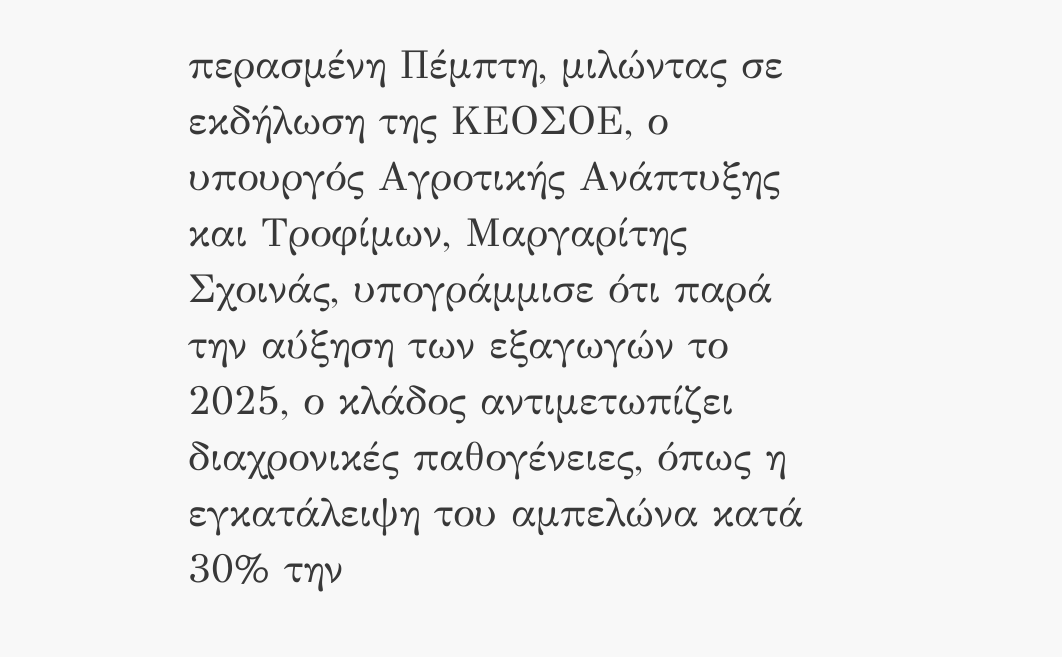περασμένη Πέμπτη, μιλώντας σε εκδήλωση της ΚΕΟΣΟΕ, ο υπουργός Αγροτικής Ανάπτυξης και Τροφίμων, Μαργαρίτης Σχοινάς, υπογράμμισε ότι παρά την αύξηση των εξαγωγών το 2025, ο κλάδος αντιμετωπίζει διαχρονικές παθογένειες, όπως η εγκατάλειψη του αμπελώνα κατά 30% την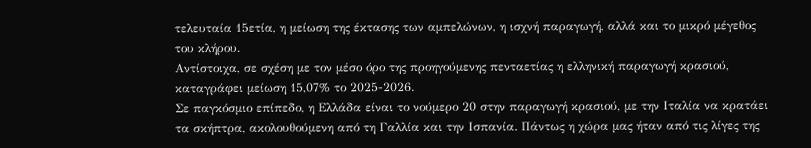τελευταία 15ετία, η μείωση της έκτασης των αμπελώνων, η ισχνή παραγωγή, αλλά και το μικρό μέγεθος του κλήρου.
Αντίστοιχα, σε σχέση με τον μέσο όρο της προηγούμενης πενταετίας η ελληνική παραγωγή κρασιού, καταγράφει μείωση 15,07% το 2025-2026.
Σε παγκόσμιο επίπεδο, η Ελλάδα είναι το νούμερο 20 στην παραγωγή κρασιού, με την Ιταλία να κρατάει τα σκήπτρα, ακολουθούμενη από τη Γαλλία και την Ισπανία. Πάντως η χώρα μας ήταν από τις λίγες της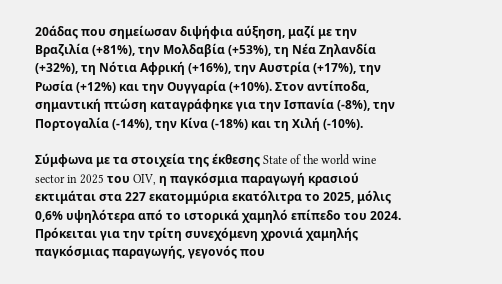20άδας που σημείωσαν διψήφια αύξηση, μαζί με την Βραζιλία (+81%), την Μολδαβία (+53%), τη Νέα Ζηλανδία (+32%), τη Νότια Αφρική (+16%), την Αυστρία (+17%), την Ρωσία (+12%) και την Ουγγαρία (+10%). Στον αντίποδα, σημαντική πτώση καταγράφηκε για την Ισπανία (-8%), την Πορτογαλία (-14%), την Κίνα (-18%) και τη Χιλή (-10%).

Σύμφωνα με τα στοιχεία της έκθεσης State of the world wine sector in 2025 του OIV, η παγκόσμια παραγωγή κρασιού εκτιμάται στα 227 εκατομμύρια εκατόλιτρα το 2025, μόλις 0,6% υψηλότερα από το ιστορικά χαμηλό επίπεδο του 2024. Πρόκειται για την τρίτη συνεχόμενη χρονιά χαμηλής παγκόσμιας παραγωγής, γεγονός που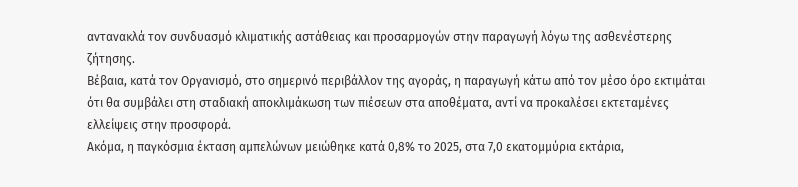αντανακλά τον συνδυασμό κλιματικής αστάθειας και προσαρμογών στην παραγωγή λόγω της ασθενέστερης ζήτησης.
Βέβαια, κατά τον Οργανισμό, στο σημερινό περιβάλλον της αγοράς, η παραγωγή κάτω από τον μέσο όρο εκτιμάται ότι θα συμβάλει στη σταδιακή αποκλιμάκωση των πιέσεων στα αποθέματα, αντί να προκαλέσει εκτεταμένες ελλείψεις στην προσφορά.
Ακόμα, η παγκόσμια έκταση αμπελώνων μειώθηκε κατά 0,8% το 2025, στα 7,0 εκατομμύρια εκτάρια,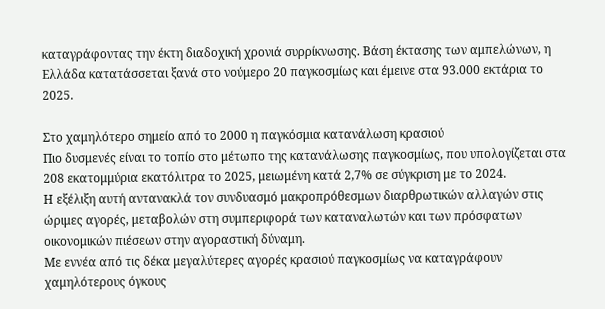καταγράφοντας την έκτη διαδοχική χρονιά συρρίκνωσης. Βάση έκτασης των αμπελώνων, η Ελλάδα κατατάσσεται ξανά στο νούμερο 20 παγκοσμίως και έμεινε στα 93.000 εκτάρια το 2025.

Στο χαμηλότερο σημείο από το 2000 η παγκόσμια κατανάλωση κρασιού
Πιο δυσμενές είναι το τοπίο στο μέτωπο της κατανάλωσης παγκοσμίως, που υπολογίζεται στα 208 εκατομμύρια εκατόλιτρα το 2025, μειωμένη κατά 2,7% σε σύγκριση με το 2024.
Η εξέλιξη αυτή αντανακλά τον συνδυασμό μακροπρόθεσμων διαρθρωτικών αλλαγών στις ώριμες αγορές, μεταβολών στη συμπεριφορά των καταναλωτών και των πρόσφατων οικονομικών πιέσεων στην αγοραστική δύναμη.
Με εννέα από τις δέκα μεγαλύτερες αγορές κρασιού παγκοσμίως να καταγράφουν χαμηλότερους όγκους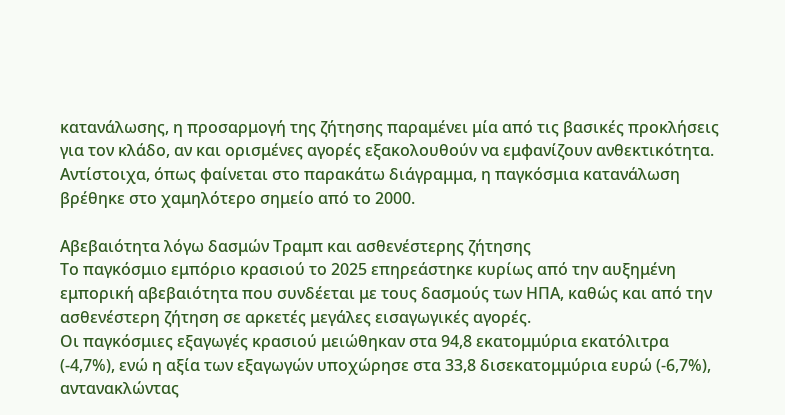κατανάλωσης, η προσαρμογή της ζήτησης παραμένει μία από τις βασικές προκλήσεις για τον κλάδο, αν και ορισμένες αγορές εξακολουθούν να εμφανίζουν ανθεκτικότητα.
Αντίστοιχα, όπως φαίνεται στο παρακάτω διάγραμμα, η παγκόσμια κατανάλωση βρέθηκε στο χαμηλότερο σημείο από το 2000.

Aβεβαιότητα λόγω δασμών Τραμπ και ασθενέστερης ζήτησης
Το παγκόσμιο εμπόριο κρασιού το 2025 επηρεάστηκε κυρίως από την αυξημένη εμπορική αβεβαιότητα που συνδέεται με τους δασμούς των ΗΠΑ, καθώς και από την ασθενέστερη ζήτηση σε αρκετές μεγάλες εισαγωγικές αγορές.
Οι παγκόσμιες εξαγωγές κρασιού μειώθηκαν στα 94,8 εκατομμύρια εκατόλιτρα (-4,7%), ενώ η αξία των εξαγωγών υποχώρησε στα 33,8 δισεκατομμύρια ευρώ (-6,7%), αντανακλώντας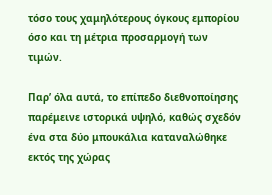τόσο τους χαμηλότερους όγκους εμπορίου όσο και τη μέτρια προσαρμογή των τιμών.

Παρ’ όλα αυτά, το επίπεδο διεθνοποίησης παρέμεινε ιστορικά υψηλό, καθώς σχεδόν ένα στα δύο μπουκάλια καταναλώθηκε εκτός της χώρας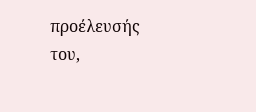προέλευσής του,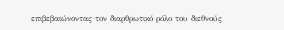επιβεβαιώνοντας τον διαρθρωτικό ρόλο του διεθνούς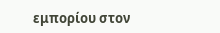εμπορίου στον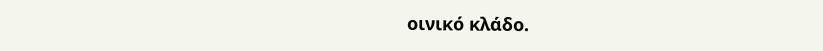οινικό κλάδο.